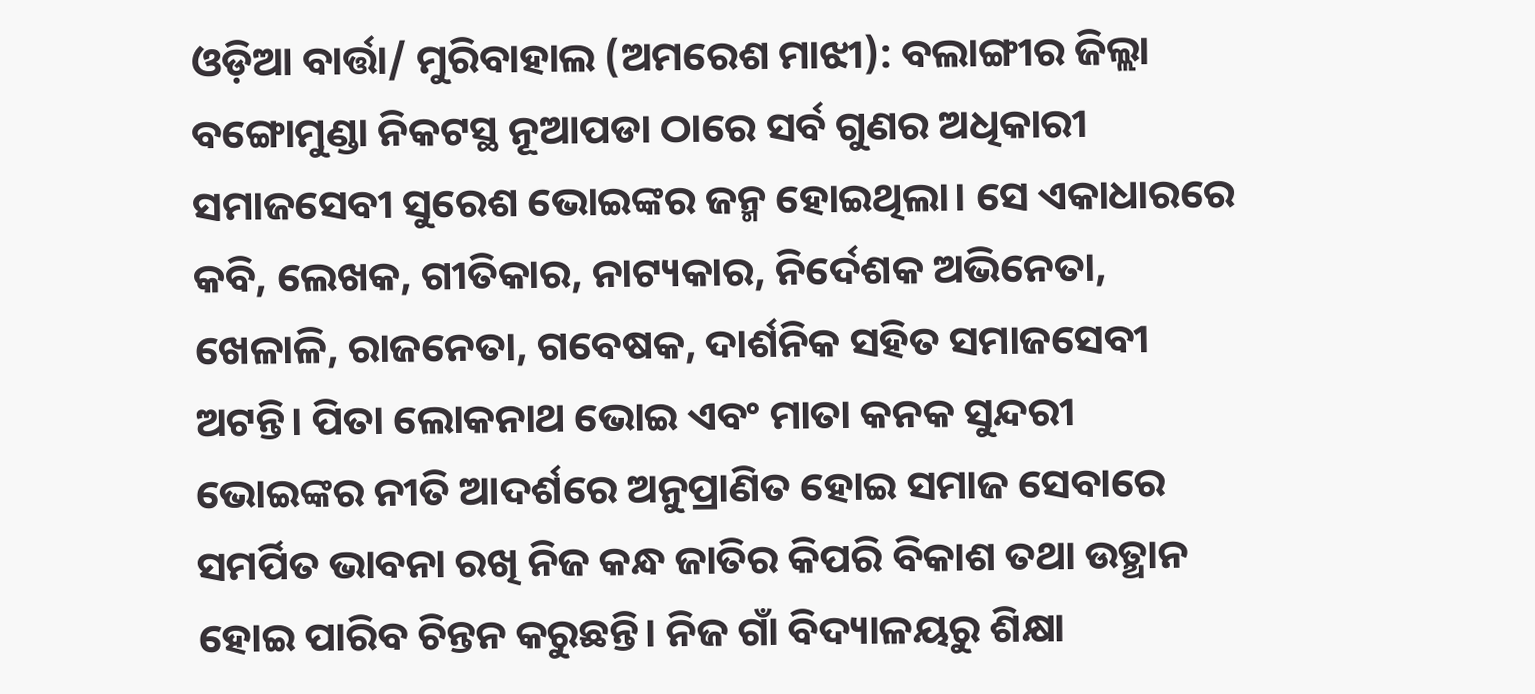ଓଡ଼ିଆ ବାର୍ତ୍ତା/ ମୁରିବାହାଲ (ଅମରେଶ ମାଝୀ): ବଲାଙ୍ଗୀର ଜିଲ୍ଲା ବଙ୍ଗୋମୁଣ୍ଡା ନିକଟସ୍ଥ ନୂଆପଡା ଠାରେ ସର୍ବ ଗୁଣର ଅଧିକାରୀ ସମାଜସେବୀ ସୁରେଶ ଭୋଇଙ୍କର ଜନ୍ମ ହୋଇଥିଲା। ସେ ଏକାଧାରରେ କବି, ଲେଖକ, ଗୀତିକାର, ନାଟ୍ୟକାର, ନିର୍ଦେଶକ ଅଭିନେତା, ଖେଳାଳି, ରାଜନେତା, ଗବେଷକ, ଦାର୍ଶନିକ ସହିତ ସମାଜସେବୀ ଅଟନ୍ତି। ପିତା ଲୋକନାଥ ଭୋଇ ଏବଂ ମାତା କନକ ସୁନ୍ଦରୀ ଭୋଇଙ୍କର ନୀତି ଆଦର୍ଶରେ ଅନୁପ୍ରାଣିତ ହୋଇ ସମାଜ ସେବାରେ ସମର୍ପିତ ଭାବନା ରଖି ନିଜ କନ୍ଧ ଜାତିର କିପରି ବିକାଶ ତଥା ଉତ୍ଥାନ ହୋଇ ପାରିବ ଚିନ୍ତନ କରୁଛନ୍ତି। ନିଜ ଗାଁ ବିଦ୍ୟାଳୟରୁ ଶିକ୍ଷା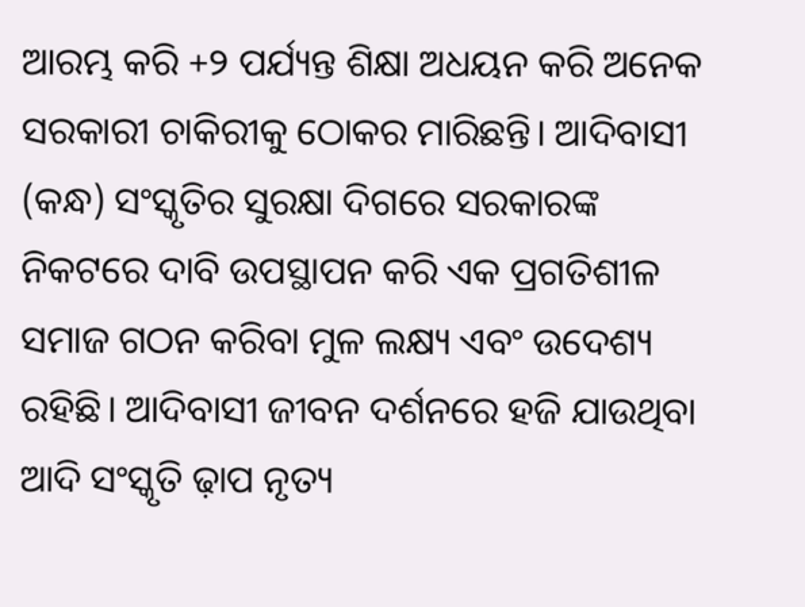ଆରମ୍ଭ କରି +୨ ପର୍ଯ୍ୟନ୍ତ ଶିକ୍ଷା ଅଧୟନ କରି ଅନେକ ସରକାରୀ ଚାକିରୀକୁ ଠୋକର ମାରିଛନ୍ତି। ଆଦିବାସୀ (କନ୍ଧ) ସଂସ୍କୃତିର ସୁରକ୍ଷା ଦିଗରେ ସରକାରଙ୍କ ନିକଟରେ ଦାବି ଉପସ୍ଥାପନ କରି ଏକ ପ୍ରଗତିଶୀଳ ସମାଜ ଗଠନ କରିବା ମୁଳ ଲକ୍ଷ୍ୟ ଏବଂ ଉଦେଶ୍ୟ ରହିଛି। ଆଦିବାସୀ ଜୀବନ ଦର୍ଶନରେ ହଜି ଯାଉଥିବା ଆଦି ସଂସ୍କୃତି ଢ଼ାପ ନୃତ୍ୟ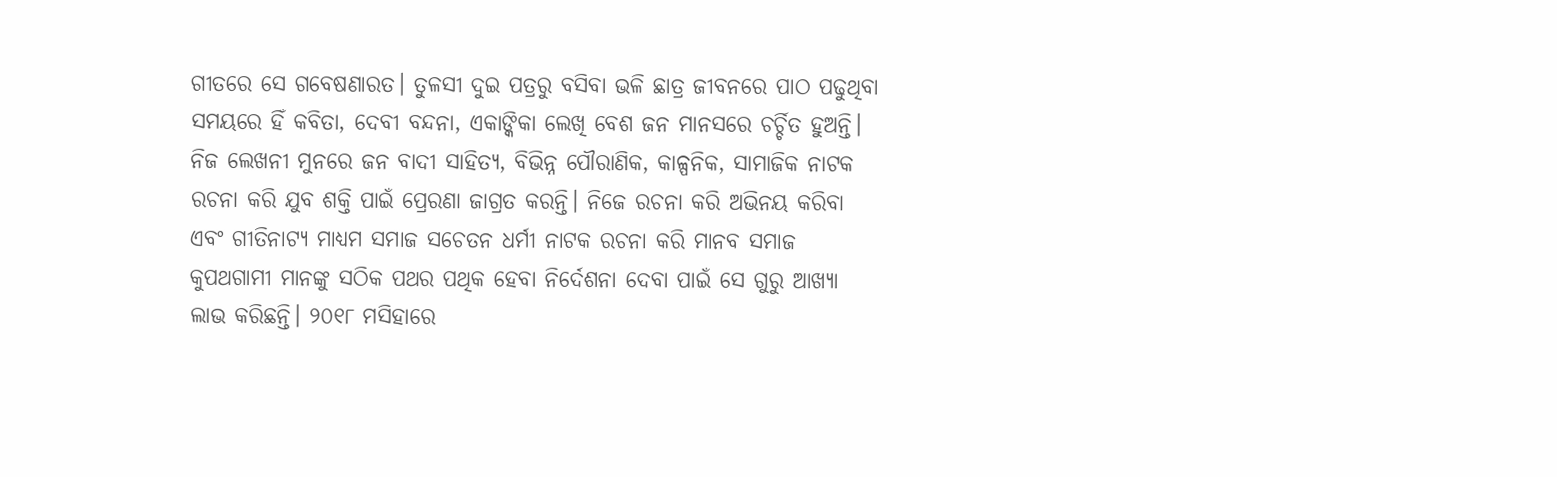ଗୀତରେ ସେ ଗବେଷଣାରତ। ତୁଳସୀ ଦୁଇ ପତ୍ରରୁ ବସିବା ଭଳି ଛାତ୍ର ଜୀବନରେ ପାଠ ପଢୁଥିବା ସମୟରେ ହିଁ କବିତା, ଦେବୀ ବନ୍ଦନା, ଏକାଙ୍କିକା ଲେଖି ବେଶ ଜନ ମାନସରେ ଚର୍ଚ୍ଚିତ ହୁଅନ୍ତି। ନିଜ ଲେଖନୀ ମୁନରେ ଜନ ବାଦୀ ସାହିତ୍ୟ, ବିଭିନ୍ନ ପୌରାଣିକ, କାଳ୍ପନିକ, ସାମାଜିକ ନାଟକ ରଚନା କରି ଯୁବ ଶକ୍ତି ପାଇଁ ପ୍ରେରଣା ଜାଗ୍ରତ କରନ୍ତି। ନିଜେ ରଚନା କରି ଅଭିନୟ କରିବା ଏବଂ ଗୀତିନାଟ୍ୟ ମାଧ୍ୟମ ସମାଜ ସଚେତନ ଧର୍ମୀ ନାଟକ ରଚନା କରି ମାନବ ସମାଜ କୁପଥଗାମୀ ମାନଙ୍କୁ ସଠିକ ପଥର ପଥିକ ହେବା ନିର୍ଦେଶନା ଦେବା ପାଇଁ ସେ ଗୁରୁ ଆଖ୍ୟା ଲାଭ କରିଛନ୍ତି। ୨୦୧୮ ମସିହାରେ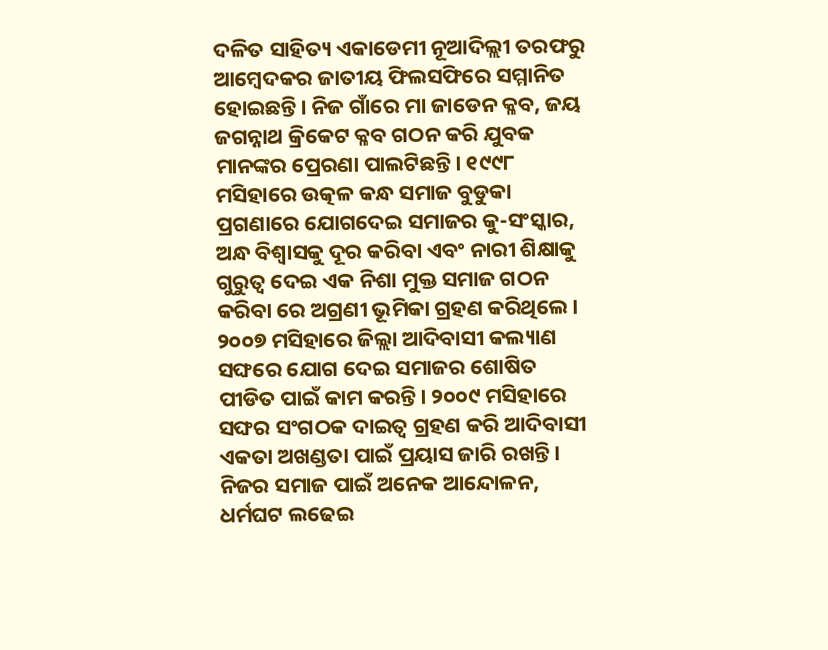ଦଳିତ ସାହିତ୍ୟ ଏକାଡେମୀ ନୂଆଦିଲ୍ଲୀ ତରଫରୁ ଆମ୍ବେଦକର ଜାତୀୟ ଫିଲସଫିରେ ସମ୍ମାନିତ ହୋଇଛନ୍ତି। ନିଜ ଗାଁରେ ମା ଜାଡେନ କ୍ଳବ, ଜୟ ଜଗନ୍ନାଥ କ୍ରିକେଟ କ୍ଳବ ଗଠନ କରି ଯୁବକ ମାନଙ୍କର ପ୍ରେରଣା ପାଲଟିଛନ୍ତି। ୧୯୯୮ ମସିହାରେ ଉତ୍କଳ କନ୍ଧ ସମାଜ ବୁଡୁକା ପ୍ରଗଣାରେ ଯୋଗଦେଇ ସମାଜର କୁ-ସଂସ୍କାର, ଅନ୍ଧ ବିଶ୍ୱାସକୁ ଦୂର କରିବା ଏବଂ ନାରୀ ଶିକ୍ଷାକୁ ଗୁରୁତ୍ୱ ଦେଇ ଏକ ନିଶା ମୁକ୍ତ ସମାଜ ଗଠନ କରିବା ରେ ଅଗ୍ରଣୀ ଭୂମିକା ଗ୍ରହଣ କରିଥିଲେ। ୨୦୦୭ ମସିହାରେ ଜିଲ୍ଲା ଆଦିବାସୀ କଲ୍ୟାଣ ସଙ୍ଘରେ ଯୋଗ ଦେଇ ସମାଜର ଶୋଷିତ ପୀଡିତ ପାଇଁ କାମ କରନ୍ତି। ୨୦୦୯ ମସିହାରେ ସଙ୍ଘର ସଂଗଠକ ଦାଇତ୍ୱ ଗ୍ରହଣ କରି ଆଦିବାସୀ ଏକତା ଅଖଣ୍ଡତା ପାଇଁ ପ୍ରୟାସ ଜାରି ରଖନ୍ତି। ନିଜର ସମାଜ ପାଇଁ ଅନେକ ଆନ୍ଦୋଳନ, ଧର୍ମଘଟ ଲଢେଇ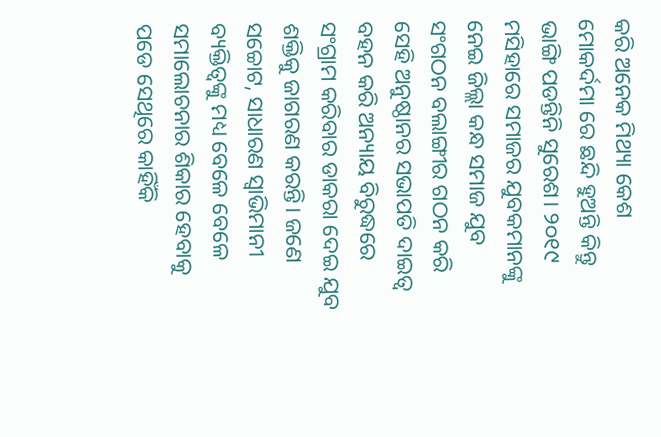କରି ଅନେକ ମିଥ୍ୟା କେଶ ମୋକର୍ଦମା ରେ ଛନ୍ଦି ହୁଅନ୍ତି କିନ୍ତୁ ଭାଙ୍ଗି ପଡନ୍ତିନି ସୁରେଶ। ୨୦୧୯ ମସିହାରେ ସମାଜର ଯୁବକମାନଙ୍କୁ ନେଇ ଜିଲ୍ଲା କନ୍ଧ ସମାଜ ଯୁବ ସଂଗଠନ ବଲାଙ୍ଗୀର ଗଠନ କରି ସେହି ଅନୁଷ୍ଠାନର ସଭାପତି ଦାଇତ୍ୱ ବହନ କରି ଅନ୍ୟାୟ ବିରୁଦ୍ଧରେ ସଂଗ୍ରାମ କରିବାର ଡାକରା ଦେଇ ଯୁବ ଶକ୍ତିକୁ ଜାଗରଣ କରନ୍ତି। ଜଣେ ସଚ୍ଚୋଟ, ସାଧାରଣ ସ୍ୱାଭିମାନୀ ବ୍ୟକ୍ତିତ୍ୱଙ୍କୁ ମଧ୍ୟ ବେଳେ ବେଳେ ସମାଲୋଚନାର ଶିକାର ହେବାକୁ ପଡେ ସେଥିରେ କାହିଁକି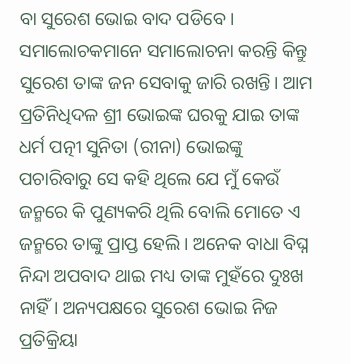ବା ସୁରେଶ ଭୋଇ ବାଦ ପଡିବେ। ସମାଲୋଚକମାନେ ସମାଲୋଚନା କରନ୍ତି କିନ୍ତୁ ସୁରେଶ ତାଙ୍କ ଜନ ସେବାକୁ ଜାରି ରଖନ୍ତି। ଆମ ପ୍ରତିନିଧିଦଳ ଶ୍ରୀ ଭୋଇଙ୍କ ଘରକୁ ଯାଇ ତାଙ୍କ ଧର୍ମ ପତ୍ନୀ ସୁନିତା (ରୀନା) ଭୋଇଙ୍କୁ ପଚାରିବାରୁ ସେ କହି ଥିଲେ ଯେ ମୁଁ କେଉଁ ଜନ୍ମରେ କି ପୁଣ୍ୟକରି ଥିଲି ବୋଲି ମୋତେ ଏ ଜନ୍ମରେ ତାଙ୍କୁ ପ୍ରାପ୍ତ ହେଲି। ଅନେକ ବାଧା ବିଘ୍ନ ନିନ୍ଦା ଅପବାଦ ଥାଇ ମଧ୍ୟ ତାଙ୍କ ମୁହଁରେ ଦୁଃଖ ନାହିଁ। ଅନ୍ୟପକ୍ଷରେ ସୁରେଶ ଭୋଇ ନିଜ ପ୍ରତିକ୍ରିୟା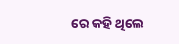ରେ କହି ଥିଲେ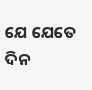ଯେ ଯେତେ ଦିନ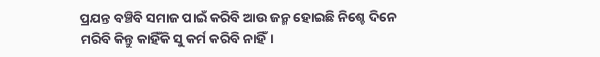ପ୍ରଯନ୍ତ ବଞ୍ଚିବି ସମାଜ ପାଇଁ କରିବି ଆଉ ଜନ୍ମ ହୋଇଛି ନିଶ୍ଚେ ଦିନେ ମରିବି କିନ୍ତୁ କାହିଁକି ସୁ କର୍ମ କରିବି ନାହିଁ।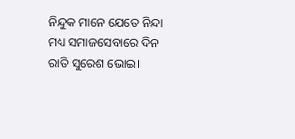ନିନ୍ଦୁକ ମାନେ ଯେତେ ନିନ୍ଦା ମଧ୍ୟ ସମାଜସେବାରେ ଦିନ ରାତି ସୁରେଶ ଭୋଇ।